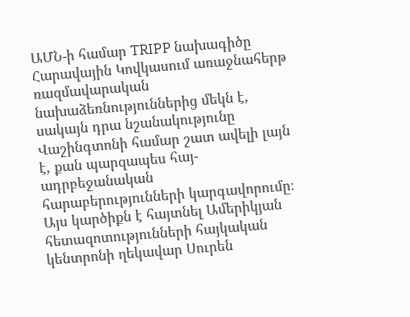ԱՄՆ-ի համար TRIPP նախագիծը Հարավային Կովկասում առաջնահերթ ռազմավարական նախաձեռնություններից մեկն է, սակայն դրա նշանակությունը Վաշինգտոնի համար շատ ավելի լայն է, քան պարզապես հայ-ադրբեջանական հարաբերությունների կարգավորումը։ Այս կարծիքն է հայտնել Ամերիկյան հետազոտությունների հայկական կենտրոնի ղեկավար Սուրեն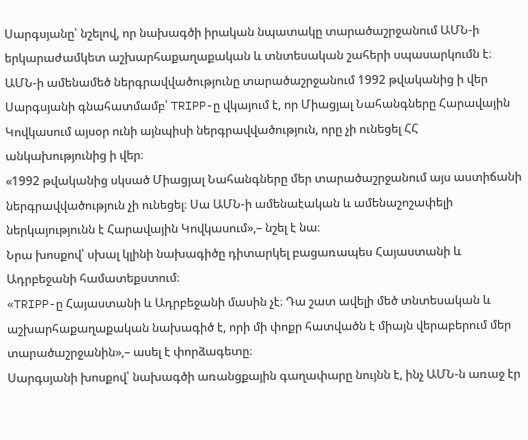Սարգսյանը՝ նշելով, որ նախագծի իրական նպատակը տարածաշրջանում ԱՄՆ-ի երկարաժամկետ աշխարհաքաղաքական և տնտեսական շահերի սպասարկումն է։
ԱՄՆ-ի ամենամեծ ներգրավվածությունը տարածաշրջանում 1992 թվականից ի վեր
Սարգսյանի գնահատմամբ՝ TRIPP-ը վկայում է, որ Միացյալ Նահանգները Հարավային Կովկասում այսօր ունի այնպիսի ներգրավվածություն, որը չի ունեցել ՀՀ անկախությունից ի վեր։
«1992 թվականից սկսած Միացյալ Նահանգները մեր տարածաշրջանում այս աստիճանի ներգրավվածություն չի ունեցել։ Սա ԱՄՆ-ի ամենաէական և ամենաշոշափելի ներկայությունն է Հարավային Կովկասում»,– նշել է նա։
Նրա խոսքով՝ սխալ կլինի նախագիծը դիտարկել բացառապես Հայաստանի և Ադրբեջանի համատեքստում։
«TRIPP-ը Հայաստանի և Ադրբեջանի մասին չէ։ Դա շատ ավելի մեծ տնտեսական և աշխարհաքաղաքական նախագիծ է, որի մի փոքր հատվածն է միայն վերաբերում մեր տարածաշրջանին»,– ասել է փորձագետը։
Սարգսյանի խոսքով՝ նախագծի առանցքային գաղափարը նույնն է, ինչ ԱՄՆ-ն առաջ էր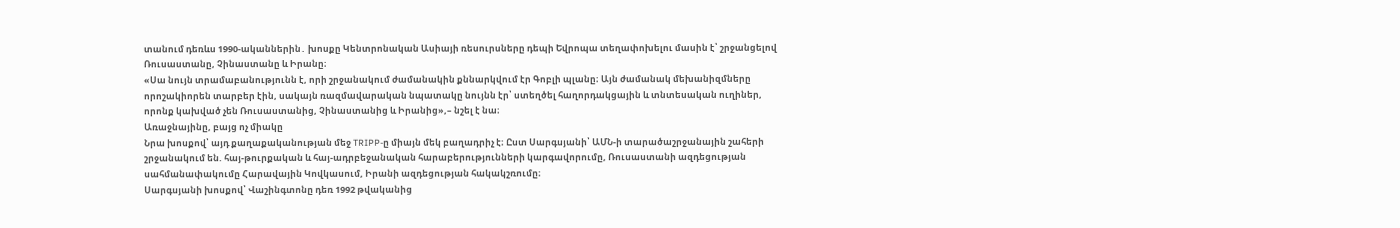տանում դեռևս 1990-ականներին․ խոսքը Կենտրոնական Ասիայի ռեսուրսները դեպի Եվրոպա տեղափոխելու մասին է՝ շրջանցելով Ռուսաստանը, Չինաստանը և Իրանը։
«Սա նույն տրամաբանությունն է, որի շրջանակում ժամանակին քննարկվում էր Գոբլի պլանը։ Այն ժամանակ մեխանիզմները որոշակիորեն տարբեր էին, սակայն ռազմավարական նպատակը նույնն էր՝ ստեղծել հաղորդակցային և տնտեսական ուղիներ, որոնք կախված չեն Ռուսաստանից, Չինաստանից և Իրանից»,– նշել է նա։
Առաջնայինը, բայց ոչ միակը
Նրա խոսքով՝ այդ քաղաքականության մեջ TRIPP-ը միայն մեկ բաղադրիչ է։ Ըստ Սարգսյանի՝ ԱՄՆ-ի տարածաշրջանային շահերի շրջանակում են. հայ-թուրքական և հայ-ադրբեջանական հարաբերությունների կարգավորումը, Ռուսաստանի ազդեցության սահմանափակումը Հարավային Կովկասում, Իրանի ազդեցության հակակշռումը։
Սարգսյանի խոսքով՝ Վաշինգտոնը դեռ 1992 թվականից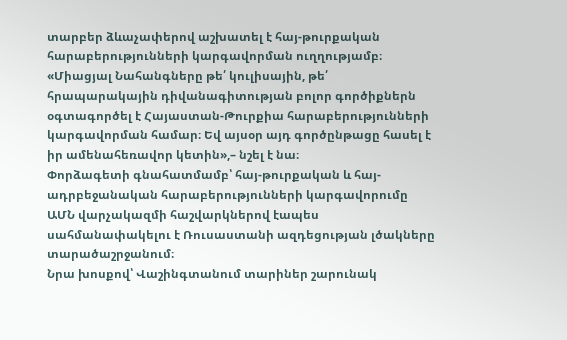տարբեր ձևաչափերով աշխատել է հայ-թուրքական հարաբերությունների կարգավորման ուղղությամբ։
«Միացյալ Նահանգները թե՛ կուլիսային, թե՛ հրապարակային դիվանագիտության բոլոր գործիքներն օգտագործել է Հայաստան-Թուրքիա հարաբերությունների կարգավորման համար։ Եվ այսօր այդ գործընթացը հասել է իր ամենահեռավոր կետին»,– նշել է նա։
Փորձագետի գնահատմամբ՝ հայ-թուրքական և հայ-ադրբեջանական հարաբերությունների կարգավորումը ԱՄՆ վարչակազմի հաշվարկներով էապես սահմանափակելու է Ռուսաստանի ազդեցության լծակները տարածաշրջանում։
Նրա խոսքով՝ Վաշինգտանում տարիներ շարունակ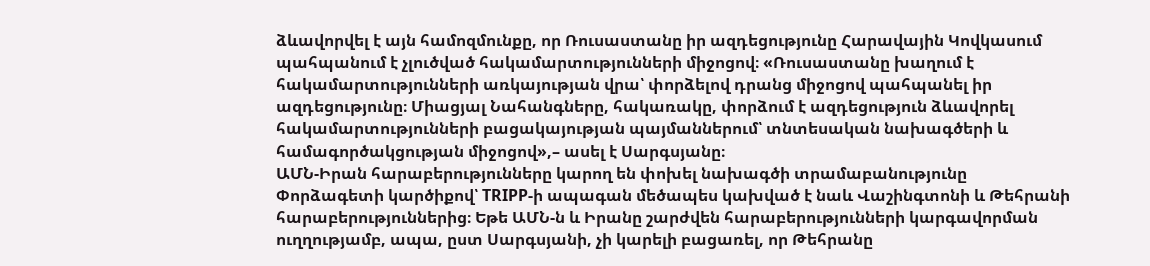ձևավորվել է այն համոզմունքը, որ Ռուսաստանը իր ազդեցությունը Հարավային Կովկասում պահպանում է չլուծված հակամարտությունների միջոցով։ «Ռուսաստանը խաղում է հակամարտությունների առկայության վրա՝ փորձելով դրանց միջոցով պահպանել իր ազդեցությունը։ Միացյալ Նահանգները, հակառակը, փորձում է ազդեցություն ձևավորել հակամարտությունների բացակայության պայմաններում՝ տնտեսական նախագծերի և համագործակցության միջոցով»,– ասել է Սարգսյանը։
ԱՄՆ-Իրան հարաբերությունները կարող են փոխել նախագծի տրամաբանությունը
Փորձագետի կարծիքով՝ TRIPP-ի ապագան մեծապես կախված է նաև Վաշինգտոնի և Թեհրանի հարաբերություններից։ Եթե ԱՄՆ-ն և Իրանը շարժվեն հարաբերությունների կարգավորման ուղղությամբ, ապա, ըստ Սարգսյանի, չի կարելի բացառել, որ Թեհրանը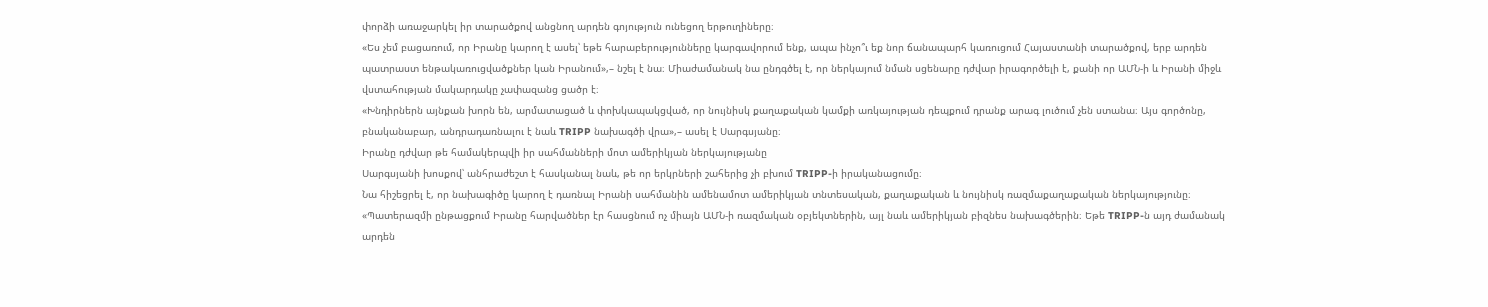փորձի առաջարկել իր տարածքով անցնող արդեն գոյություն ունեցող երթուղիները։
«Ես չեմ բացառում, որ Իրանը կարող է ասել՝ եթե հարաբերությունները կարգավորում ենք, ապա ինչո՞ւ եք նոր ճանապարհ կառուցում Հայաստանի տարածքով, երբ արդեն պատրաստ ենթակառուցվածքներ կան Իրանում»,– նշել է նա։ Միաժամանակ նա ընդգծել է, որ ներկայում նման սցենարը դժվար իրագործելի է, քանի որ ԱՄՆ-ի և Իրանի միջև վստահության մակարդակը չափազանց ցածր է։
«Խնդիրներն այնքան խորն են, արմատացած և փոխկապակցված, որ նույնիսկ քաղաքական կամքի առկայության դեպքում դրանք արագ լուծում չեն ստանա։ Այս գործոնը, բնականաբար, անդրադառնալու է նաև TRIPP նախագծի վրա»,– ասել է Սարգսյանը։
Իրանը դժվար թե համակերպվի իր սահմանների մոտ ամերիկյան ներկայությանը
Սարգսյանի խոսքով՝ անհրաժեշտ է հասկանալ նաև, թե որ երկրների շահերից չի բխում TRIPP-ի իրականացումը։
Նա հիշեցրել է, որ նախագիծը կարող է դառնալ Իրանի սահմանին ամենամոտ ամերիկյան տնտեսական, քաղաքական և նույնիսկ ռազմաքաղաքական ներկայությունը։
«Պատերազմի ընթացքում Իրանը հարվածներ էր հասցնում ոչ միայն ԱՄՆ-ի ռազմական օբյեկտներին, այլ նաև ամերիկյան բիզնես նախագծերին։ Եթե TRIPP-ն այդ ժամանակ արդեն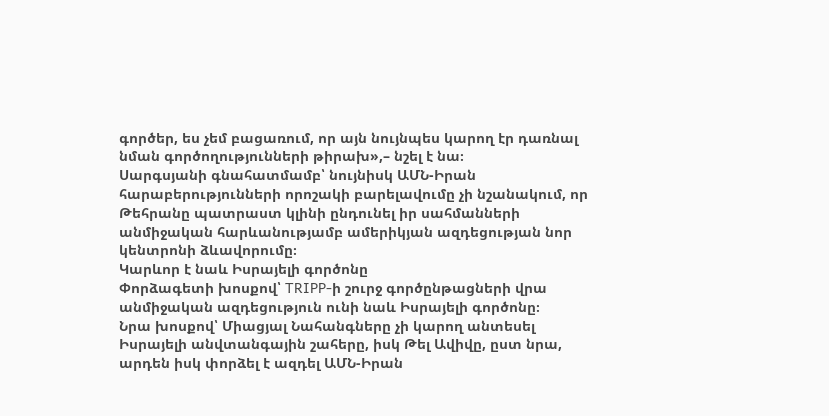գործեր, ես չեմ բացառում, որ այն նույնպես կարող էր դառնալ նման գործողությունների թիրախ»,– նշել է նա։
Սարգսյանի գնահատմամբ՝ նույնիսկ ԱՄՆ-Իրան հարաբերությունների որոշակի բարելավումը չի նշանակում, որ Թեհրանը պատրաստ կլինի ընդունել իր սահմանների անմիջական հարևանությամբ ամերիկյան ազդեցության նոր կենտրոնի ձևավորումը։
Կարևոր է նաև Իսրայելի գործոնը
Փորձագետի խոսքով՝ TRIPP-ի շուրջ գործընթացների վրա անմիջական ազդեցություն ունի նաև Իսրայելի գործոնը։
Նրա խոսքով՝ Միացյալ Նահանգները չի կարող անտեսել Իսրայելի անվտանգային շահերը, իսկ Թել Ավիվը, ըստ նրա, արդեն իսկ փորձել է ազդել ԱՄՆ-Իրան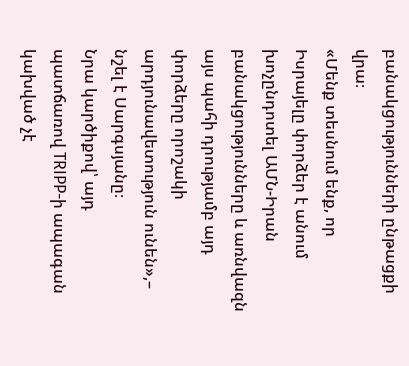բանակցությունների ընթացքի վրա։
«Մենք տեսնում ենք, որ Իսրայելը փորձեր է անում խոչընդոտել ԱՄՆ-Իրան բանակցությունները և առնվազն այս պահի դրությամբ այդ փորձերը որոշակի արդյունավետություն ունեն»,– նշել է Սարգսյանը։
Նրա կարծիքով՝ այդ պատճառով TRIPP-ի ապագան կախված չէ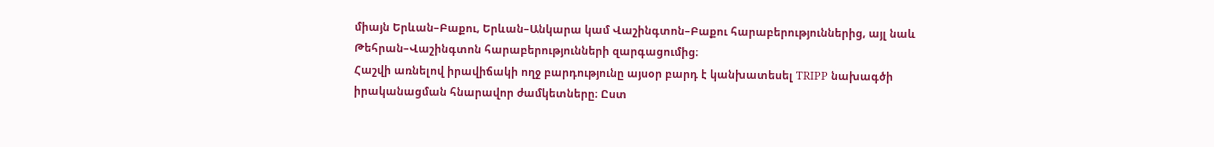միայն Երևան–Բաքու, Երևան–Անկարա կամ Վաշինգտոն–Բաքու հարաբերություններից, այլ նաև Թեհրան–Վաշինգտոն հարաբերությունների զարգացումից։
Հաշվի առնելով իրավիճակի ողջ բարդությունը այսօր բարդ է կանխատեսել TRIPP նախագծի իրականացման հնարավոր ժամկետները։ Ըստ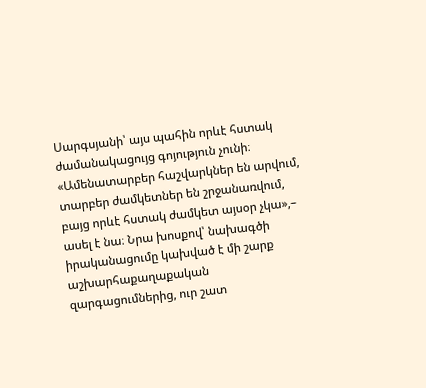Սարգսյանի՝ այս պահին որևէ հստակ ժամանակացույց գոյություն չունի։ «Ամենատարբեր հաշվարկներ են արվում, տարբեր ժամկետներ են շրջանառվում, բայց որևէ հստակ ժամկետ այսօր չկա»,– ասել է նա։ Նրա խոսքով՝ նախագծի իրականացումը կախված է մի շարք աշխարհաքաղաքական զարգացումներից, ուր շատ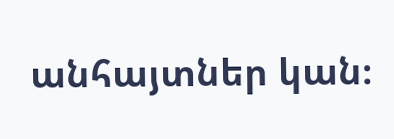անհայտներ կան։